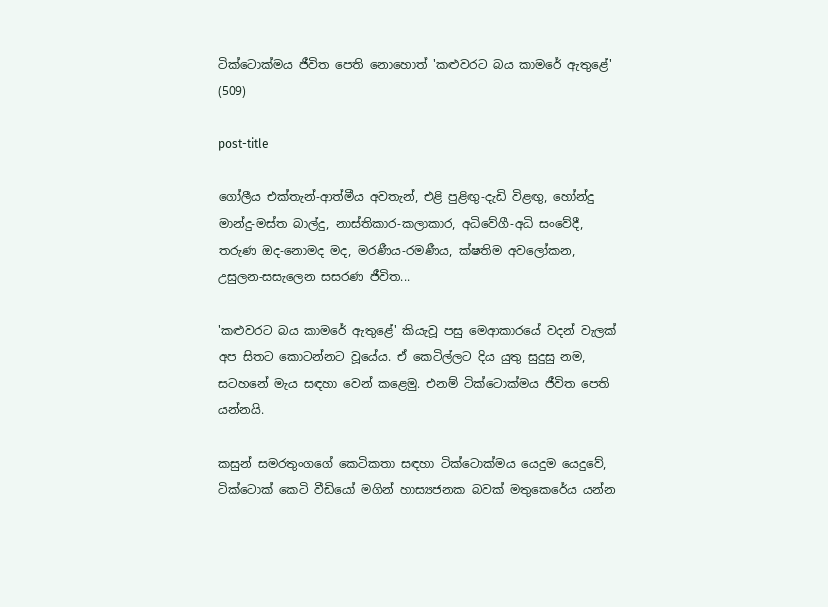ටික්ටොක්මය ජීවිත පෙති නොහොත් 'කළුවරට බය කාමරේ ඇතුළේ' (509)

post-title

ගෝලීය එක්තැන්-ආත්මීය අවතැන්, එළි පුළිඟු-දැඩි විළඟු, හෝන්දු මාන්දු-මස්ත බාල්දු, නාස්තිකාර-කලාකාර, අධිවේගී-අධි සංවේදී, තරුණ ඔද-නොමද මද, මරණීය-රමණීය, ක්ෂතිම අවලෝකන, උසුලන-සසැලෙන සසරණ ජීවිත...

'කළුවරට බය කාමරේ ඇතුළේ' කියැවූ පසු මෙආකාරයේ වදන් වැලක් අප සිතට කොටන්නට වූයේය. ඒ කෙටිල්ලට දිය යුතු සුදුසු නම, සටහනේ මැය සඳහා වෙන් කළෙමු. එනම් ටික්ටොක්මය ජීවිත පෙති යන්නයි.

කසුන් සමරතුංගගේ කෙටිකතා සඳහා ටික්ටොක්මය යෙදුම යෙදුවේ, ටික්ටොක් කෙටි වීඩියෝ මගින් හාස්‍යජනක බවක් මතුකෙරේය යන්න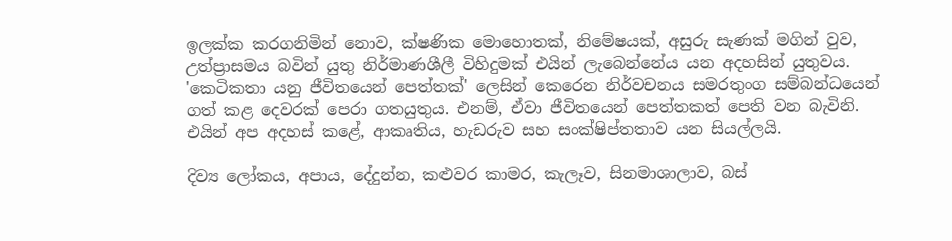ඉලක්ක කරගනිමින් නොව, ක්ෂණික මොහොතක්, නිමේෂයක්, අසුරු සැණක් මගින් වුව, උත්ප්‍රාසමය බවින් යුතු නිර්මාණශීලී විහිදුමක් එයින් ලැබෙන්නේය යන අදහසින් යුතුවය. 'කෙටිකතා යනු ජීවිතයෙන් පෙත්තක්' ලෙසින් කෙරෙන නිර්වචනය සමරතුංග සම්බන්ධයෙන් ගත් කළ දෙවරක් පෙරා ගතයුතුය. එනම්, ඒවා ජීවිතයෙන් පෙත්තකත් පෙති වන බැවිනි. එයින් අප අදහස් කළේ, ආකෘතිය, හැඩරුව සහ සංක්ෂිප්තතාව යන සියල්ලයි.

දිව්‍ය ලෝකය, අපාය, දේදුන්න, කළුවර කාමර, කැලෑව, සිනමාශාලාව, බස්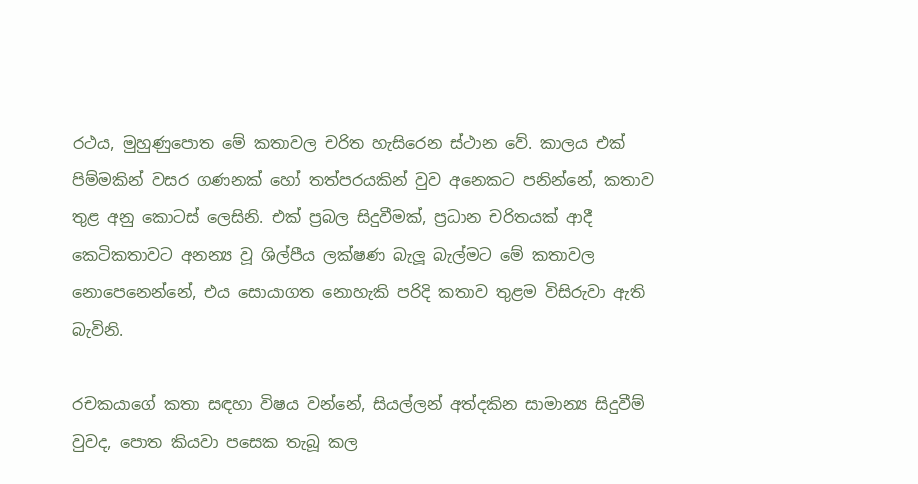රථය, මුහුණුපොත මේ කතාවල චරිත හැසිරෙන ස්ථාන වේ. කාලය එක් පිම්මකින් වසර ගණනක් හෝ තත්පරයකින් වුව අනෙකට පනින්නේ, කතාව තුළ අනු කොටස් ලෙසිනි. එක් ප්‍රබල සිදුවීමක්, ප්‍රධාන චරිතයක් ආදී කෙටිකතාවට අනන්‍ය වූ ශිල්පීය ලක්ෂණ බැලූ බැල්මට මේ කතාවල නොපෙනෙන්නේ, එය සොයාගත නොහැකි පරිදි කතාව තුළම විසිරුවා ඇති බැවිනි.

රචකයාගේ කතා සඳහා විෂය වන්නේ, සියල්ලන් අත්දකින සාමාන්‍ය සිදුවීම් වුවද, පොත කියවා පසෙක තැබූ කල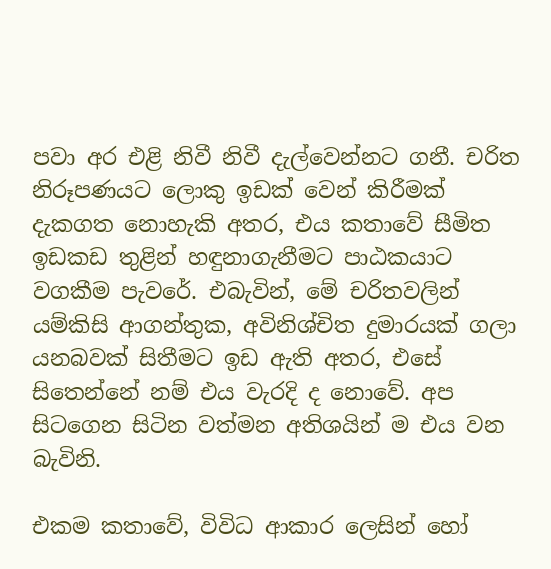පවා අර එළි නිවී නිවී දැල්වෙන්නට ගනී. චරිත නිරූපණයට ලොකු ඉඩක් වෙන් කිරීමක් දැකගත නොහැකි අතර, එය කතාවේ සීමිත ඉඩකඩ තුළින් හඳුනාගැනීමට පාඨකයාට වගකීම පැවරේ. එබැවින්, මේ චරිතවලින් යම්කිසි ආගන්තුක, අවිනිශ්චිත දුමාරයක් ගලා යනබවක් සිතීමට ඉඩ ඇති අතර, එසේ සිතෙන්නේ නම් එය වැරදි ද නොවේ. අප සිටගෙන සිටින වත්මන අතිශයින් ම එය වන බැවිනි.

එකම කතාවේ, විවිධ ආකාර ලෙසින් හෝ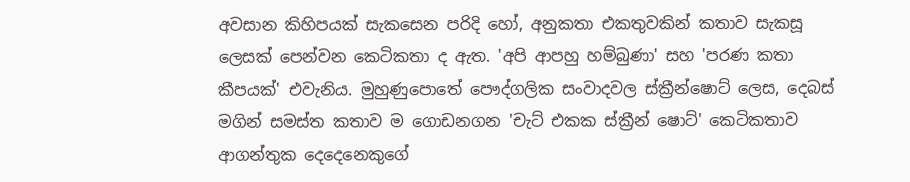අවසාන කිහිපයක් සැකසෙන පරිදි හෝ, අනුකතා එකතුවකින් කතාව සැකසූ ලෙසක් පෙන්වන කෙටිකතා ද ඇත. 'අපි ආපහු හම්බුණා' සහ 'පරණ කතා කීපයක්' එවැනිය. මුහුණුපොතේ පෞද්ගලික සංවාදවල ස්ක්‍රීන්ෂොට් ලෙස, දෙබස් මගින් සමස්ත කතාව ම ගොඩනගන 'චැට් එකක ස්ක්‍රීන් ෂොට්' කෙටිකතාව ආගන්තුක දෙදෙනෙකුගේ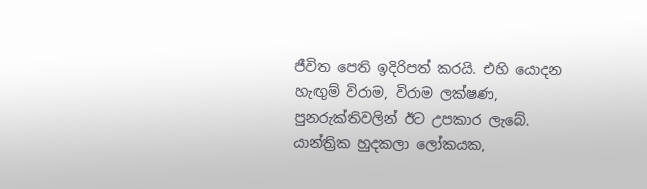ජීවිත පෙති ඉදිරිපත් කරයි. එහි යොදන හැඟුම් විරාම, විරාම ලක්ෂණ, පුනරුක්තිවලින් ඊට උපකාර ලැබේ. යාන්ත්‍රික හුදකලා ලෝකයක,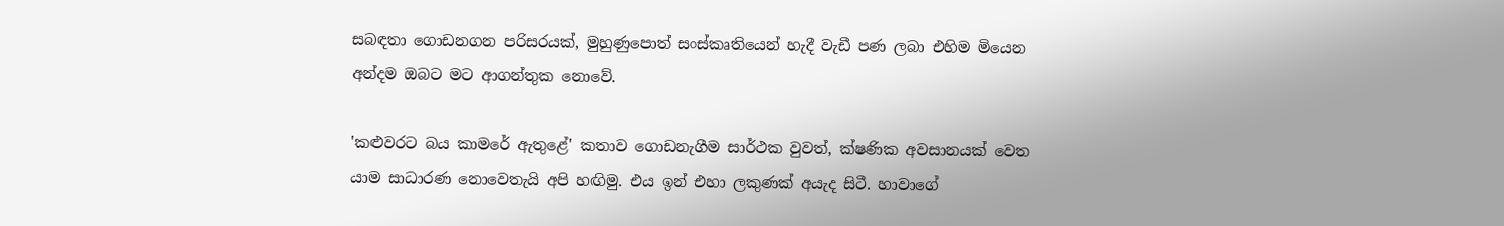සබඳතා ගොඩනගන පරිසරයක්, මුහුණුපොත් සංස්කෘතියෙන් හැදී වැඩී පණ ලබා එහිම මියෙන අන්දම ඔබට මට ආගන්තුක නොවේ.

'කළුවරට බය කාමරේ ඇතුළේ' කතාව ගොඩනැගීම සාර්ථක වුවත්, ක්ෂණික අවසානයක් වෙත යාම සාධාරණ නොවෙතැයි අපි හඟිමු. එය ඉන් එහා ලකුණක් අයැද සිටී. හාවාගේ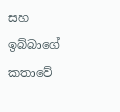සහ ඉබ්බාගේ කතාවේ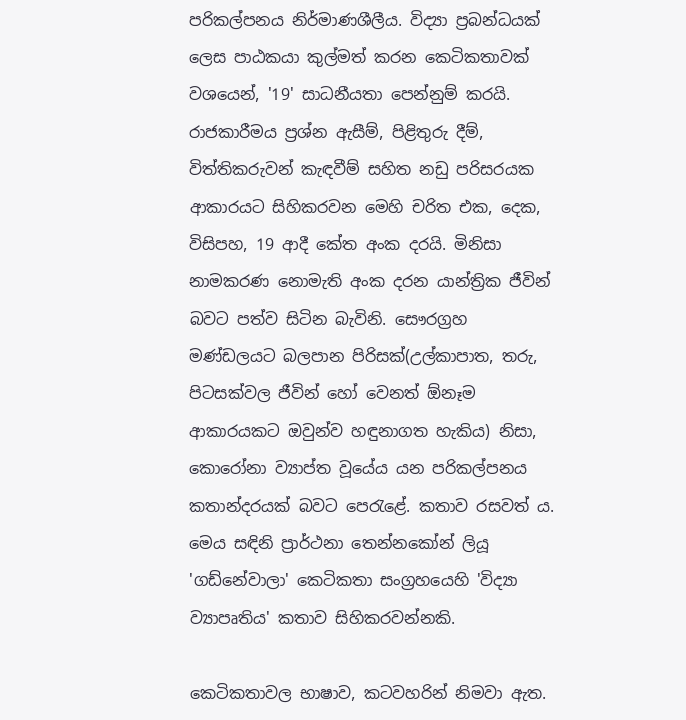පරිකල්පනය නිර්මාණශීලීය. විද්‍යා ප්‍රබන්ධයක් ලෙස පාඨකයා කුල්මත් කරන කෙටිකතාවක් වශයෙන්, '19' සාධනීයතා පෙන්නුම් කරයි. රාජකාරීමය ප්‍රශ්න ඇසීම්, පිළිතුරු දීම්, විත්තිකරුවන් කැඳවීම් සහිත නඩු පරිසරයක ආකාරයට සිහිකරවන මෙහි චරිත එක, දෙක, විසිපහ, 19 ආදී කේත අංක දරයි. මිනිසා නාමකරණ නොමැති අංක දරන යාන්ත්‍රික ජීවින් බවට පත්ව සිටින බැවිනි. සෞරග්‍රහ මණ්ඩලයට බලපාන පිරිසක්(උල්කාපාත, තරු, පිටසක්වල ජීවින් හෝ වෙනත් ඕනෑම ආකාරයකට ඔවුන්ව හඳුනාගත හැකිය) නිසා, කොරෝනා ව්‍යාප්ත වූයේය යන පරිකල්පනය කතාන්දරයක් බවට පෙරැළේ. කතාව රසවත් ය. මෙය සඳිනි ප්‍රාර්ථනා තෙන්නකෝන් ලියූ 'ගඩ්නේවාලා' කෙටිකතා සංග්‍රහයෙහි 'විද්‍යා ව්‍යාපෘතිය' කතාව සිහිකරවන්නකි.

කෙටිකතාවල භාෂාව, කටවහරින් නිමවා ඇත.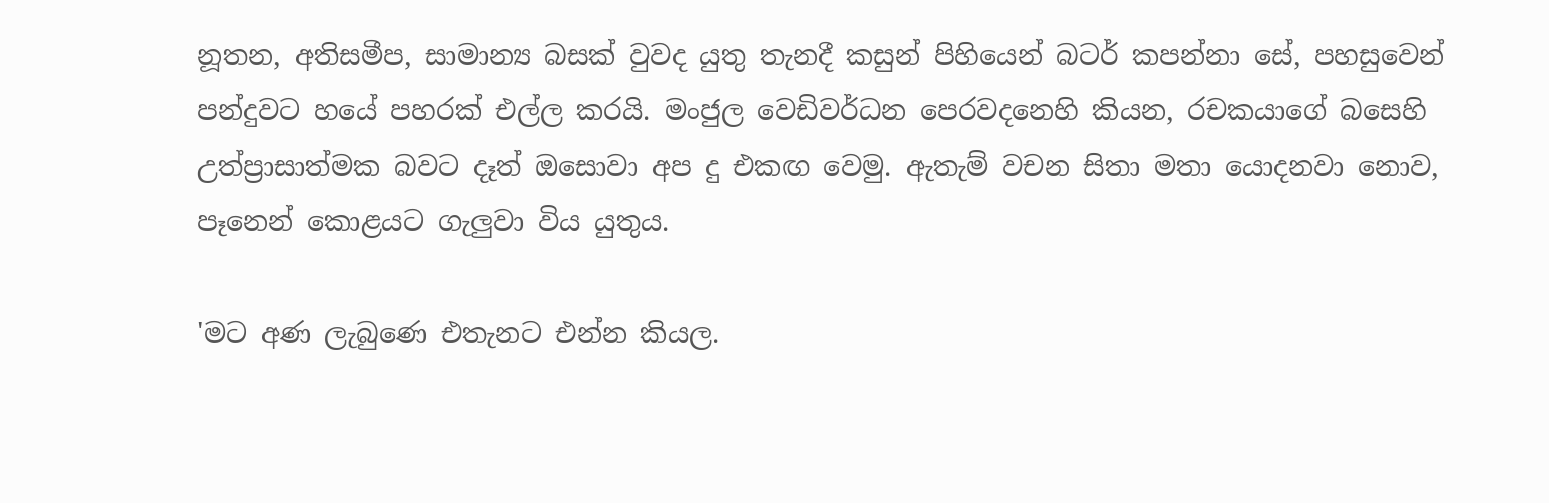නූතන, අතිසමීප, සාමාන්‍ය බසක් වුවද යුතු තැනදී කසුන් පිහියෙන් බටර් කපන්නා සේ, පහසුවෙන් පන්දුවට හයේ පහරක් එල්ල කරයි. මංජුල වෙඩිවර්ධන පෙරවදනෙහි කියන, රචකයාගේ බසෙහි උත්ප්‍රාසාත්මක බවට දෑත් ඔසොවා අප දු එකඟ වෙමු. ඇතැම් වචන සිතා මතා යොදනවා නොව, පෑනෙන් කොළයට ගැලුවා විය යුතුය.

'මට අණ ලැබුණෙ එතැනට එන්න කියල.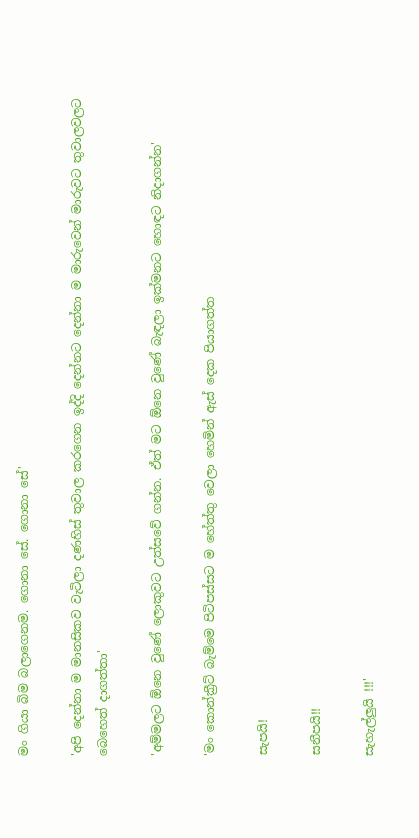මං ගියා බිම බලාගෙනම. ගොනා සේ. ගොනා සේ'

'අපි දෙන්නා ම මානසිකව වැටිලා දණහිස් තුවාල කරගෙන ඉද්දි දෙන්නට දෙන්නා ම මාරුවෙන් මාරුවට තුවාලවලට බෙහෙත් දාගත්තා'

'අම්මලට ඕනෙ වුණේ ලොකුවට උත්සවේ ගන්න. ඒත් මට ඕනෙ වුණේ බැඳලා ඉක්මනට හොඳට නිදාගන්න'

'මං කොන්ක්‍රීට් බැම්මෙ පිටිපස්සට ම හේත්තු වෙලා හෙමින් ඇස් දෙක පියාගත්ත

සැපයි!

සනීපයි!!

සැහැල්ලුයි !!!'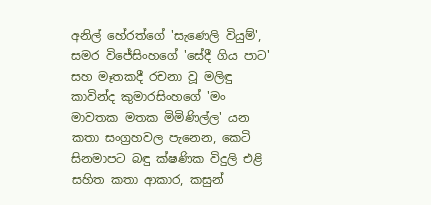අනිල් හේරත්ගේ 'සැණෙලි වියුම්', සමර විජේසිංහගේ 'සේදී ගිය පාට' සහ මෑතකදී රචනා වූ මලිඳු කාවින්ද කුමාරසිංහගේ 'මං මාවතක මතක මිමිණිල්ල' යන කතා සංග්‍රහවල පැනෙන, කෙටි සිනමාපට බඳු ක්ෂණික විදුලි එළි සහිත කතා ආකාර, කසුන්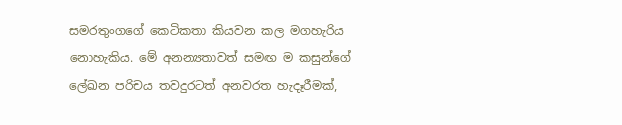සමරතුංගගේ කෙටිකතා කියවන කල මගහැරිය නොහැකිය. මේ අනන්‍යතාවත් සමඟ ම කසුන්ගේ ලේඛන පරිචය තවදුරටත් අනවරත හැදෑරීමක්,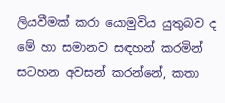ලියවීමක් කරා යොමුවිය යුතුබව ද මේ හා සමානව සඳහන් කරමින් සටහන අවසන් කරන්නේ, කතා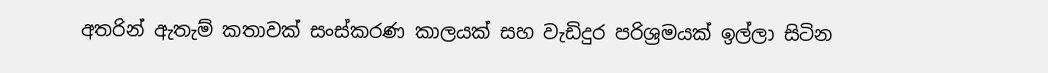අතරින් ඇතැම් කතාවක් සංස්කරණ කාලයක් සහ වැඩිදුර පරිශ්‍රමයක් ඉල්ලා සිටින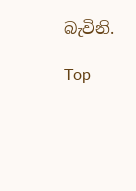බැවිනි.

Top